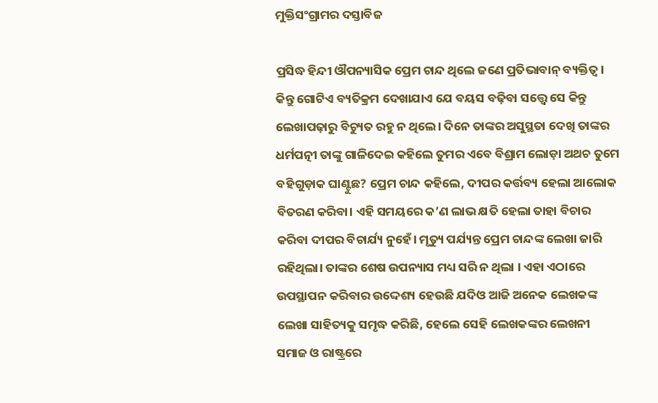ମୁକ୍ତିସଂଗ୍ରାମର ଦସ୍ତାବିଜ

ପ୍ରସିଦ୍ଧ ହିନ୍ଦୀ ଔପନ୍ୟାସିକ ପ୍ରେମ ଚାନ୍ଦ ଥିଲେ ଜଣେ ପ୍ରତିଭାବାନ୍‌ ବ୍ୟକ୍ତିତ୍ୱ। କିନ୍ତୁ ଗୋଟିଏ ବ୍ୟତିକ୍ରମ ଦେଖାଯାଏ ଯେ ବୟସ ବଢ଼ିବା ସତ୍ତ୍ୱେ ସେ କିନ୍ତୁ ଲେଖାପଢ଼ାରୁ ବିଚ୍ୟୁତ ରହୁ ନ ଥିଲେ। ଦିନେ ତାଙ୍କର ଅସୁସ୍ଥତା ଦେଖି ତାଙ୍କର ଧର୍ମପତ୍ନୀ ତାଙ୍କୁ ଗାଳିଦେଇ କହିଲେ ତୁମର ଏବେ ବିଶ୍ରାମ ଲୋଡ଼ା ଅଥଚ ତୁମେ ବହିଗୁଡ଼ାକ ଘାଣ୍ଟୁଛ? ପ୍ରେମ ଚାନ୍ଦ କହିଲେ, ଦୀପର କର୍ତ୍ତବ୍ୟ ହେଲା ଆଲୋକ ବିତରଣ କରିବା। ଏହି ସମୟରେ କ’ଣ ଲାଭ କ୍ଷତି ହେଲା ତାହା ବିଚାର କରିବା ଦୀପର ବିଚାର୍ଯ୍ୟ ନୁହେଁ। ମୃତ୍ୟୁ ପର୍ଯ୍ୟନ୍ତ ପ୍ରେମ ଚାନ୍ଦଙ୍କ ଲେଖା ଜାରି ରହିଥିଲା। ତାଙ୍କର ଶେଷ ଉପନ୍ୟାସ ମଧ୍ୟ ସରି ନ ଥିଲା । ଏହା ଏଠାରେ ଉପସ୍ଥାପନ କରିବାର ଉଦ୍ଦେଶ୍ୟ ହେଉଛି ଯଦିଓ ଆଜି ଅନେକ ଲେଖକଙ୍କ ଲେଖା ସାହିତ୍ୟକୁ ସମୃଦ୍ଧ କରିଛି, ହେଲେ ସେହି ଲେଖକଙ୍କର ଲେଖନୀ ସମାଜ ଓ ରାଷ୍ଟ୍ରରେ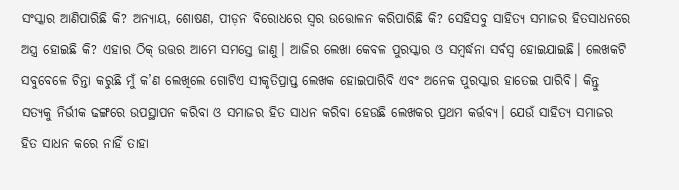ସଂସ୍କାର ଆଣିପାରିଛି କି? ଅନ୍ୟାୟ, ଶୋଷଣ, ପୀଡ଼ନ ବିରୋଧରେ ସ୍ବର ଉତ୍ତୋଳନ କରିପାରିଛି କି? ସେହିସବୁ ସାହିତ୍ୟ ସମାଜର ହିତସାଧନରେ ଅସ୍ତ୍ର ହୋଇଛି କି? ଏହାର ଠିକ୍‌ ଉତ୍ତର ଆମେ ସମସ୍ତେ ଜାଣୁ। ଆଜିର ଲେଖା କେବଳ ପୁରସ୍କାର ଓ ସମ୍ବର୍ଦ୍ଧନା ସର୍ବସ୍ବ ହୋଇଯାଇଛି। ଲେଖକଟି ସବୁବେଳେ ଚିନ୍ତା କରୁଛି ମୁଁ କ’ଣ ଲେଖିଲେ ଗୋଟିଏ ସୀକୃତିପ୍ରାପ୍ତ ଲେଖକ ହୋଇପାରିବି ଏବଂ ଅନେକ ପୁରସ୍କାର ହାତେଇ ପାରିବି। କିନ୍ତୁ ସତ୍ୟକୁ ନିର୍ଭୀକ ଢଙ୍ଗରେ ଉପସ୍ଥାପନ କରିବା ଓ ସମାଜର ହିତ ସାଧନ କରିବା ହେଉଛି ଲେଖକର ପ୍ରଥମ କର୍ତ୍ତବ୍ୟ। ଯେଉଁ ସାହିତ୍ୟ ସମାଜର ହିତ ସାଧନ କରେ ନାହିଁ ତାହା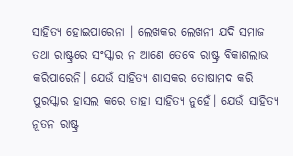ସାହିତ୍ୟ ହୋଇପାରେନା । ଲେଖକର ଲେଖନୀ ଯଦି ସମାଜ ତଥା ରାଷ୍ଟ୍ରରେ ସଂସ୍କାର ନ ଆଣେ ତେବେ ରାଷ୍ଟ୍ର ବିକାଶଲାଭ କରିପାରେନି। ଯେଉଁ ସାହିତ୍ୟ ଶାସକର ତୋଷାମଦ କରି ପୁରସ୍କାର ହାସଲ କରେ ତାହା ସାହିତ୍ୟ ନୁହେଁ। ଯେଉଁ ସାହିତ୍ୟ ନୂତନ ରାଷ୍ଟ୍ର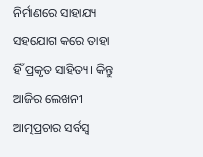ନିର୍ମାଣରେ ସାହାଯ୍ୟ ସହଯୋଗ କରେ ତାହା ହିଁ ପ୍ରକୃତ ସାହିତ୍ୟ। କିନ୍ତୁ ଆଜିର ଲେଖନୀ ଆତ୍ମପ୍ରଚାର ସର୍ବସ୍ବ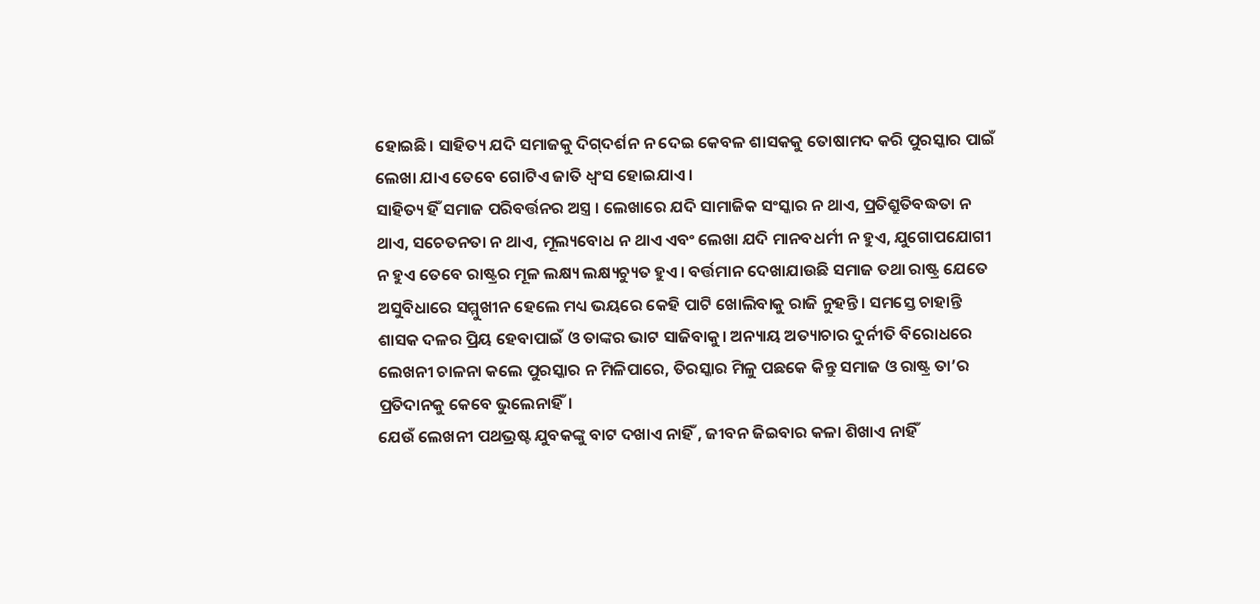ହୋଇଛି। ସାହିତ୍ୟ ଯଦି ସମାଜକୁ ଦିଗ୍‌ଦର୍ଶନ ନ ଦେଇ କେବଳ ଶାସକକୁ ତୋଷାମଦ କରି ପୁରସ୍କାର ପାଇଁ ଲେଖା ଯାଏ ତେବେ ଗୋଟିଏ ଜାତି ଧ୍ୱଂସ ହୋଇଯାଏ।
ସାହିତ୍ୟ ହିଁ ସମାଜ ପରିବର୍ତ୍ତନର ଅସ୍ତ୍ର । ଲେଖାରେ ଯଦି ସାମାଜିକ ସଂସ୍କାର ନ ଥାଏ, ପ୍ରତିଶ୍ରୁତିବଦ୍ଧତା ନ ଥାଏ, ସଚେତନତା ନ ଥାଏ, ମୂଲ୍ୟବୋଧ ନ ଥାଏ ଏବଂ ଲେଖା ଯଦି ମାନବଧର୍ମୀ ନ ହୁଏ, ଯୁଗୋପଯୋଗୀ ନ ହୁଏ ତେବେ ରାଷ୍ଟ୍ରର ମୂଳ ଲକ୍ଷ୍ୟ ଲକ୍ଷ୍ୟଚ୍ୟୁତ ହୁଏ। ବର୍ତ୍ତମାନ ଦେଖାଯାଉଛି ସମାଜ ତଥା ରାଷ୍ଟ୍ର ଯେତେ ଅସୁବିଧାରେ ସମ୍ମୁଖୀନ ହେଲେ ମଧ୍ୟ ଭୟରେ କେହି ପାଟି ଖୋଲିବାକୁ ରାଜି ନୁହନ୍ତି। ସମସ୍ତେ ଚାହାନ୍ତି ଶାସକ ଦଳର ପ୍ରିୟ ହେବାପାଇଁ ଓ ତାଙ୍କର ଭାଟ ସାଜିବାକୁ। ଅନ୍ୟାୟ ଅତ୍ୟାଚାର ଦୁର୍ନୀତି ବିରୋଧରେ ଲେଖନୀ ଚାଳନା କଲେ ପୁରସ୍କାର ନ ମିଳିପାରେ, ତିରସ୍କାର ମିଳୁ ପଛକେ କିନ୍ତୁ ସମାଜ ଓ ରାଷ୍ଟ୍ର ତା’ର ପ୍ରତିଦାନକୁ କେବେ ଭୁଲେନାହିଁ।
ଯେଉଁ ଲେଖନୀ ପଥଭ୍ରଷ୍ଟ ଯୁବକଙ୍କୁ ବାଟ ଦଖାଏ ନାହିଁ , ଜୀବନ ଜିଇବାର କଳା ଶିଖାଏ ନାହିଁ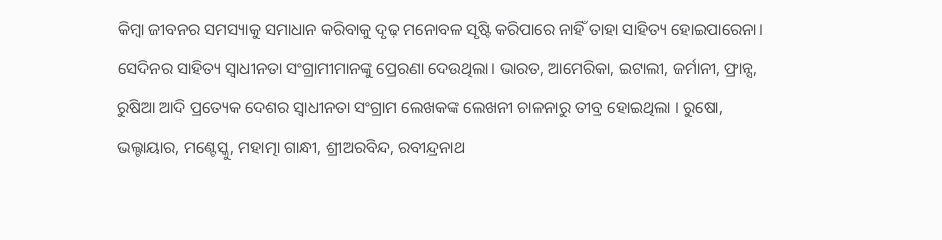କିମ୍ବା ଜୀବନର ସମସ୍ୟାକୁ ସମାଧାନ କରିବାକୁ ଦୃଢ଼ ମନୋବଳ ସୃଷ୍ଟି କରିପାରେ ନାହିଁ ତାହା ସାହିତ୍ୟ ହୋଇପାରେନା। ସେଦିନର ସାହିତ୍ୟ ସ୍ବାଧୀନତା ସଂଗ୍ରାମୀମାନଙ୍କୁ ପ୍ରେରଣା ଦେଉଥିଲା। ଭାରତ, ଆମେରିକା, ଇଟାଲୀ, ଜର୍ମାନୀ, ଫ୍ରାନ୍ସ, ରୁଷିଆ ଆଦି ପ୍ରତ୍ୟେକ ଦେଶର ସ୍ବାଧୀନତା ସଂଗ୍ରାମ ଲେଖକଙ୍କ ଲେଖନୀ ଚାଳନାରୁ ତୀବ୍ର ହୋଇଥିଲା । ରୁଷୋ, ଭଲ୍ଟାୟାର, ମଣ୍ଟେସ୍କୁ, ମହାତ୍ମା ଗାନ୍ଧୀ, ଶ୍ରୀଅରବିନ୍ଦ, ରବୀନ୍ଦ୍ରନାଥ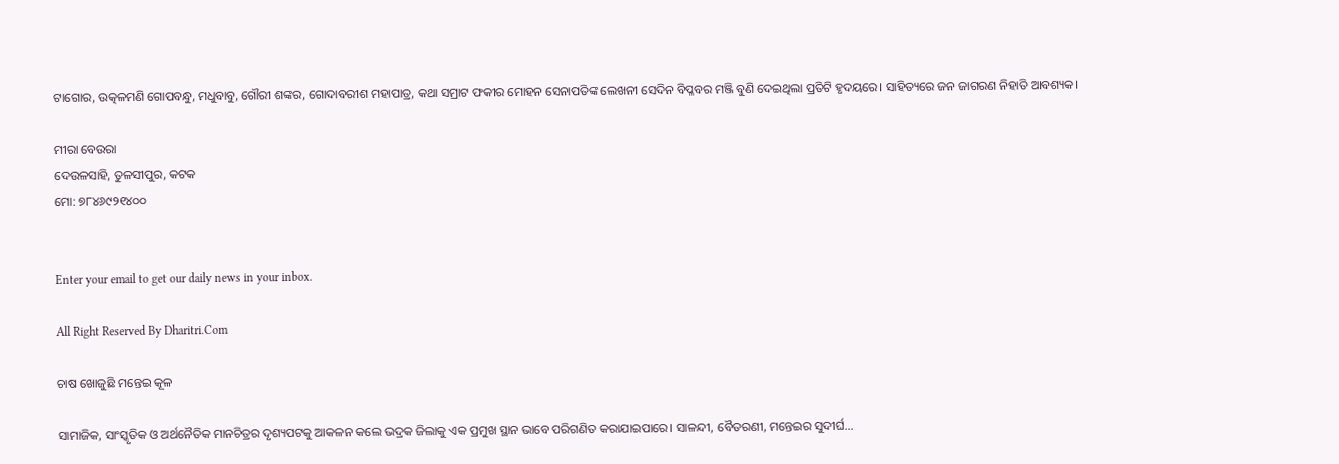ଟାଗୋର, ଉତ୍କଳମଣି ଗୋପବନ୍ଧୁ, ମଧୁବାବୁ, ଗୌରୀ ଶଙ୍କର, ଗୋଦାବରୀଶ ମହାପାତ୍ର, କଥା ସମ୍ରାଟ ଫକୀର ମୋହନ ସେନାପତିଙ୍କ ଲେଖନୀ ସେଦିନ ବିପ୍ଳବର ମଞ୍ଜି ବୁଣି ଦେଇଥିଲା ପ୍ରତିଟି ହୃଦୟରେ। ସାହିତ୍ୟରେ ଜନ ଜାଗରଣ ନିହାତି ଆବଶ୍ୟକ।

ମୀରା ବେଉରା
ଦେଉଳସାହି, ତୁଳସୀପୁର, କଟକ
ମୋ: ୭୮୪୬୯୨୧୪୦୦


Enter your email to get our daily news in your inbox.

All Right Reserved By Dharitri.Com

ଚାଷ ଖୋଜୁଛି ମନ୍ତେଇ କୂଳ

ସାମାଜିକ, ସାଂସ୍କୃତିକ ଓ ଅର୍ଥନୈତିକ ମାନଚିତ୍ରର ଦୃଶ୍ୟପଟକୁ ଆକଳନ କଲେ ଭଦ୍ରକ ଜିଲାକୁ ଏକ ପ୍ରମୁଖ ସ୍ଥାନ ଭାବେ ପରିଗଣିତ କରାଯାଇପାରେ। ସାଳନ୍ଦୀ, ବୈତରଣୀ, ମନ୍ତେଇର ସୁଦୀର୍ଘ…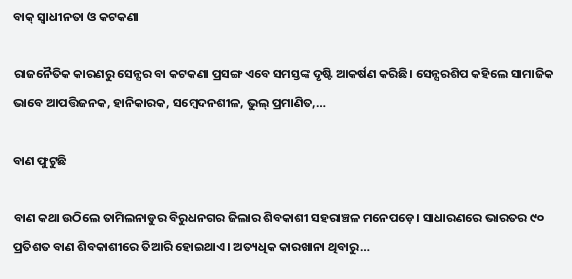ବାକ୍‌ ସ୍ବାଧୀନତା ଓ କଟକଣା

ରାଜନୈତିକ କାରଣରୁ ସେନ୍ସର ବା କଟକଣା ପ୍ରସଙ୍ଗ ଏବେ ସମସ୍ତଙ୍କ ଦୃଷ୍ଟି ଆକର୍ଷଣ କରିଛି। ସେନ୍ସରଶିପ କହିଲେ ସାମାଜିକ ଭାବେ ଆପତ୍ତିଜନକ, ହାନିକାରକ, ସମ୍ବେଦନଶୀଳ, ଭୁଲ୍‌ ପ୍ରମାଣିତ,…

ବାଣ ଫୁଟୁଛି

ବାଣ କଥା ଉଠିଲେ ତାମିଲନାଡୁର ବିରୁଧନଗର ଜିଲାର ଶିବକାଶୀ ସହରାଞ୍ଚଳ ମନେପଡ଼େ। ସାଧାରଣରେ ଭାରତର ୯୦ ପ୍ରତିଶତ ବାଣ ଶିବକାଶୀରେ ତିଆରି ହୋଇଥାଏ। ଅତ୍ୟଧିକ କାରଖାନା ଥିବାରୁ…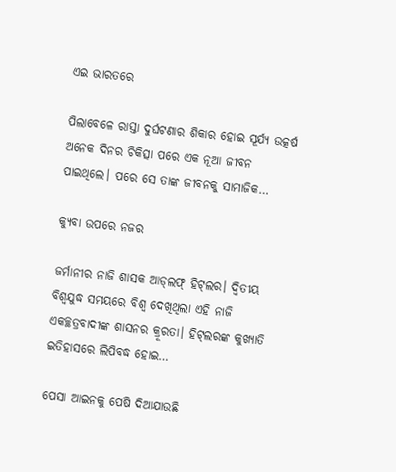ଏଇ ଭାରତରେ

ପିଲାବେଳେ ରାସ୍ତା ଦୁର୍ଘଟଣାର ଶିକାର ହୋଇ ସୂର୍ଯ୍ୟ ଉତ୍କର୍ଷ ଅନେକ ଦିନର ଚିକିତ୍ସା ପରେ ଏକ ନୂଆ ଜୀବନ ପାଇଥିଲେ। ପରେ ସେ ତାଙ୍କ ଜୀବନକୁ ସାମାଜିକ…

କ୍ୟୁବା ଉପରେ ନଜର

ଜର୍ମାନୀର ନାଜି ଶାସକ ଆଡ୍‌ଲଫ୍‌ ହିଟ୍‌ଲର। ଦ୍ବିତୀୟ ବିଶ୍ବଯୁଦ୍ଧ ସମୟରେ ବିଶ୍ବ ଦେଖିଥିଲା ଏହି ନାଜି ଏକଚ୍ଛତ୍ରବାଦୀଙ୍କ ଶାସନର କ୍ରୂରତା। ହିଟ୍‌ଲରଙ୍କ କୁଖ୍ୟାତି ଇତିହାସରେ ଲିପିବଦ୍ଧ ହୋଇ…

ପେସା ଆଇନକୁ ପେଷି ଦିଆଯାଉଛି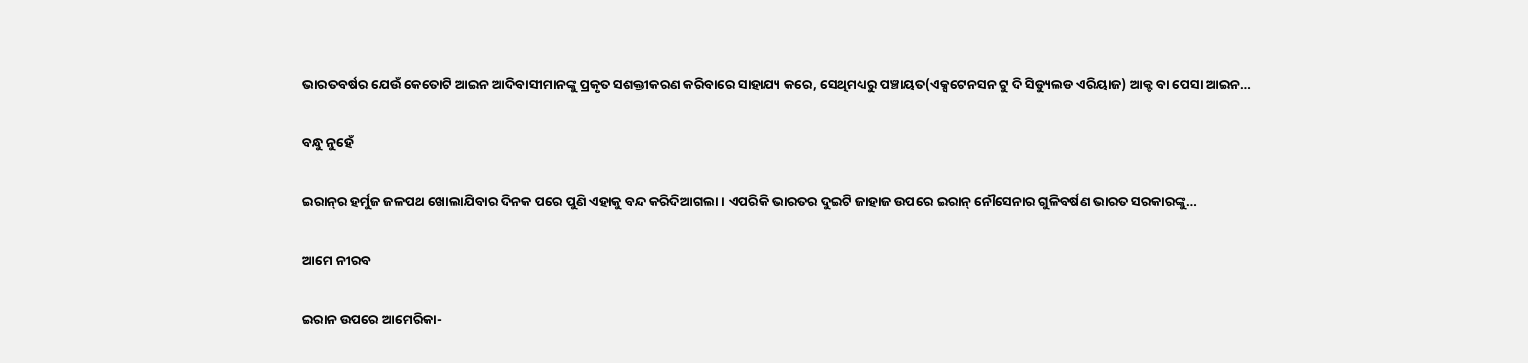ଭାରତବର୍ଷର ଯେଉଁ କେତୋଟି ଆଇନ ଆଦିବାସୀମାନଙ୍କୁ ପ୍ରକୃତ ସଶକ୍ତୀକରଣ କରିବାରେ ସାହାଯ୍ୟ କରେ, ସେଥିମଧ୍ୟରୁ ପଞ୍ଚାୟତ(ଏକ୍ସଟେନସନ ଟୁ ଦି ସିଡ୍ୟୁଲଡ ଏରିୟାଜ) ଆକ୍ଟ ବା ପେସା ଆଇନ…

ବନ୍ଧୁ ନୁହେଁ

ଇରାନ୍‌ର ହର୍ମୁଜ ଜଳପଥ ଖୋଲାଯିବାର ଦିନକ ପରେ ପୁଣି ଏହାକୁ ବନ୍ଦ କରିଦିଆଗଲା। ଏପରିକି ଭାରତର ଦୁଇଟି ଜାହାଜ ଉପରେ ଇରାନ୍‌ ନୌସେନାର ଗୁଳିବର୍ଷଣ ଭାରତ ସରକାରଙ୍କୁ…

ଆମେ ନୀରବ

ଇରାନ ଉପରେ ଆମେରିକା-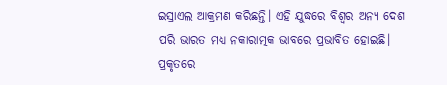ଇସ୍ରାଏଲ ଆକ୍ରମଣ କରିଛନ୍ତି। ଏହି ଯୁଦ୍ଧରେ ବିଶ୍ୱର ଅନ୍ୟ ଦେଶ ପରି ଭାରତ ମଧ୍ୟ ନକାରାତ୍ମକ ଭାବରେ ପ୍ରଭାବିତ ହୋଇଛି। ପ୍ରକୃତରେ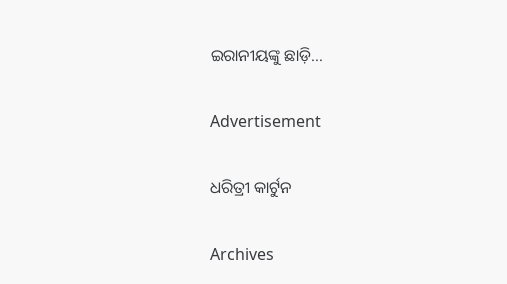ଇରାନୀୟଙ୍କୁ ଛାଡ଼ି…

Advertisement

ଧରିତ୍ରୀ କାର୍ଟୁନ

Archives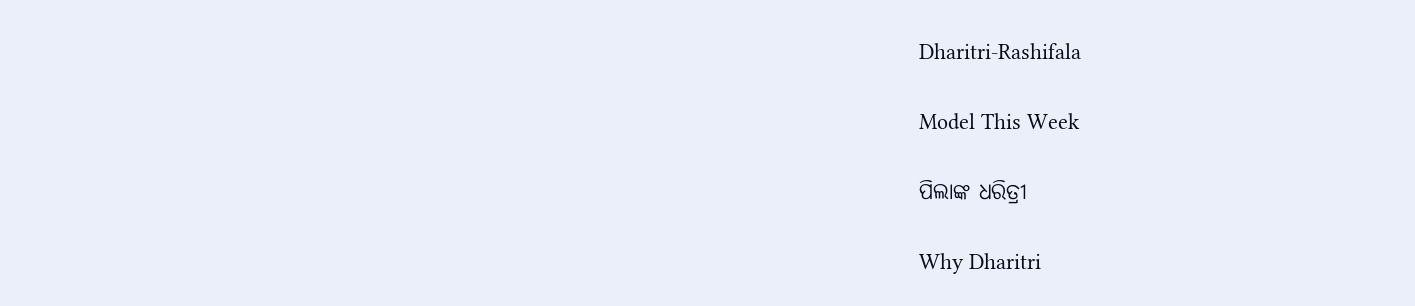Dharitri-Rashifala

Model This Week

ପିଲାଙ୍କ ଧରିତ୍ରୀ

Why Dharitri